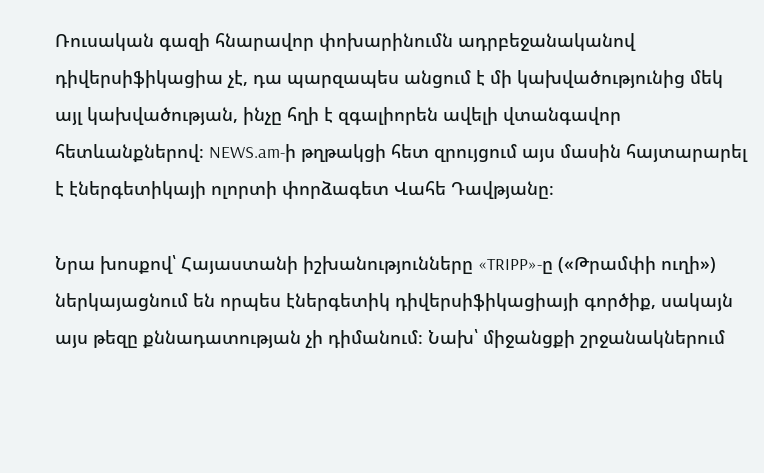Ռուսական գազի հնարավոր փոխարինումն ադրբեջանականով դիվերսիֆիկացիա չէ, դա պարզապես անցում է մի կախվածությունից մեկ այլ կախվածության, ինչը հղի է զգալիորեն ավելի վտանգավոր հետևանքներով։ NEWS.am-ի թղթակցի հետ զրույցում այս մասին հայտարարել է էներգետիկայի ոլորտի փորձագետ Վահե Դավթյանը։

Նրա խոսքով՝ Հայաստանի իշխանությունները «TRIPP»-ը («Թրամփի ուղի») ներկայացնում են որպես էներգետիկ դիվերսիֆիկացիայի գործիք, սակայն այս թեզը քննադատության չի դիմանում։ Նախ՝ միջանցքի շրջանակներում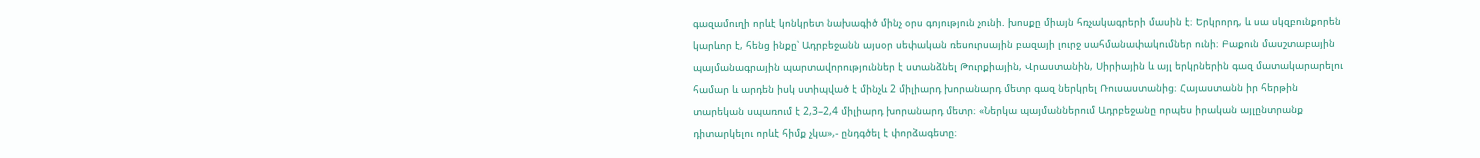գազամուղի որևէ կոնկրետ նախագիծ մինչ օրս գոյություն չունի. խոսքը միայն հռչակագրերի մասին է։ Երկրորդ, և սա սկզբունքորեն կարևոր է, հենց ինքը՝ Ադրբեջանն այսօր սեփական ռեսուրսային բազայի լուրջ սահմանափակումներ ունի։ Բաքուն մասշտաբային պայմանագրային պարտավորություններ է ստանձնել Թուրքիային, Վրաստանին, Սիրիային և այլ երկրներին գազ մատակարարելու համար և արդեն իսկ ստիպված է մինչև 2 միլիարդ խորանարդ մետր գազ ներկրել Ռուսաստանից։ Հայաստանն իր հերթին տարեկան սպառում է 2,3–2,4 միլիարդ խորանարդ մետր։ «Ներկա պայմաններում Ադրբեջանը որպես իրական այլընտրանք դիտարկելու որևէ հիմք չկա»,- ընդգծել է փորձագետը։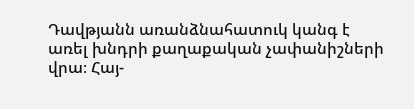Դավթյանն առանձնահատուկ կանգ է առել խնդրի քաղաքական չափանիշների վրա։ Հայ-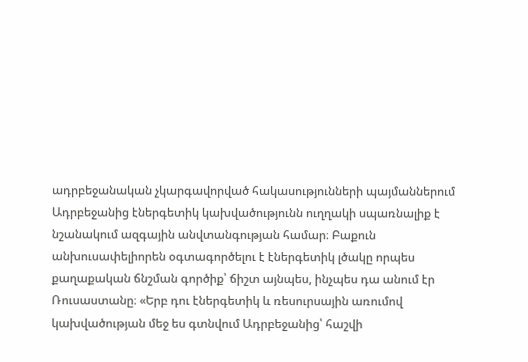ադրբեջանական չկարգավորված հակասությունների պայմաններում Ադրբեջանից էներգետիկ կախվածությունն ուղղակի սպառնալիք է նշանակում ազգային անվտանգության համար։ Բաքուն անխուսափելիորեն օգտագործելու է էներգետիկ լծակը որպես քաղաքական ճնշման գործիք՝ ճիշտ այնպես, ինչպես դա անում էր Ռուսաստանը։ «Երբ դու էներգետիկ և ռեսուրսային առումով կախվածության մեջ ես գտնվում Ադրբեջանից՝ հաշվի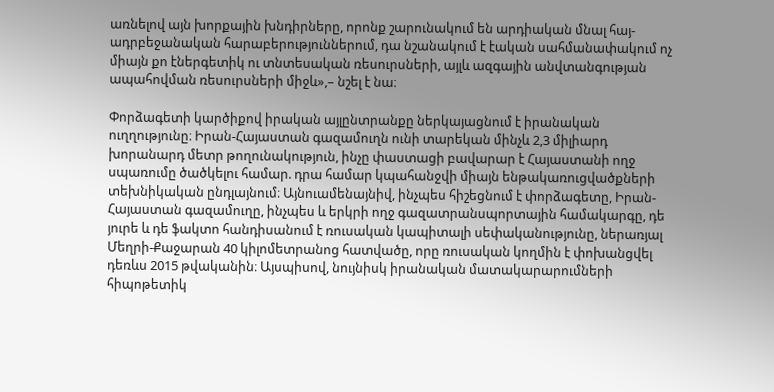առնելով այն խորքային խնդիրները, որոնք շարունակում են արդիական մնալ հայ-ադրբեջանական հարաբերություններում, դա նշանակում է էական սահմանափակում ոչ միայն քո էներգետիկ ու տնտեսական ռեսուրսների, այլև ազգային անվտանգության ապահովման ռեսուրսների միջև»,– նշել է նա։

Փորձագետի կարծիքով իրական այլընտրանքը ներկայացնում է իրանական ուղղությունը։ Իրան-Հայաստան գազամուղն ունի տարեկան մինչև 2,3 միլիարդ խորանարդ մետր թողունակություն, ինչը փաստացի բավարար է Հայաստանի ողջ սպառումը ծածկելու համար. դրա համար կպահանջվի միայն ենթակառուցվածքների տեխնիկական ընդլայնում։ Այնուամենայնիվ, ինչպես հիշեցնում է փորձագետը, Իրան-Հայաստան գազամուղը, ինչպես և երկրի ողջ գազատրանսպորտային համակարգը, դե յուրե և դե ֆակտո հանդիսանում է ռուսական կապիտալի սեփականությունը, ներառյալ Մեղրի-Քաջարան 40 կիլոմետրանոց հատվածը, որը ռուսական կողմին է փոխանցվել դեռևս 2015 թվականին։ Այսպիսով, նույնիսկ իրանական մատակարարումների հիպոթետիկ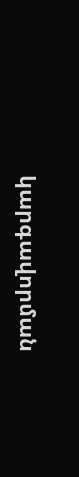կարգավորման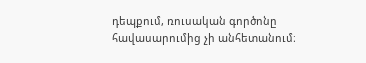դեպքում, ռուսական գործոնը հավասարումից չի անհետանում։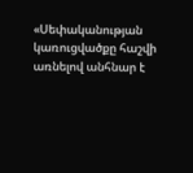«Սեփականության կառուցվածքը հաշվի առնելով անհնար է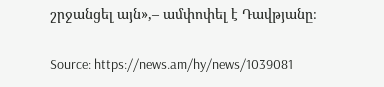շրջանցել այն»,– ամփոփել է Դավթյանը։

Source: https://news.am/hy/news/1039081